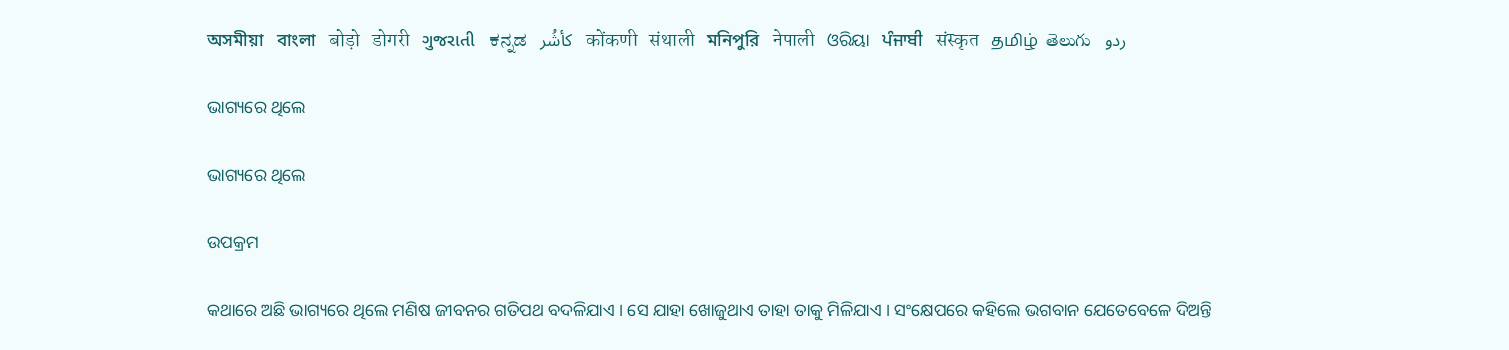অসমীয়া   বাংলা   बोड़ो   डोगरी   ગુજરાતી   ಕನ್ನಡ   كأشُر   कोंकणी   संथाली   মনিপুরি   नेपाली   ଓରିୟା   ਪੰਜਾਬੀ   संस्कृत   தமிழ்  తెలుగు   ردو

ଭାଗ୍ୟରେ ଥିଲେ

ଭାଗ୍ୟରେ ଥିଲେ

ଉପକ୍ରମ

କଥାରେ ଅଛି ଭାଗ୍ୟରେ ଥିଲେ ମଣିଷ ଜୀବନର ଗତିପଥ ବଦଳିଯାଏ । ସେ ଯାହା ଖୋଜୁଥାଏ ତାହା ତାକୁ ମିଳିଯାଏ । ସଂକ୍ଷେପରେ କହିଲେ ଭଗବାନ ଯେତେବେଳେ ଦିଅନ୍ତି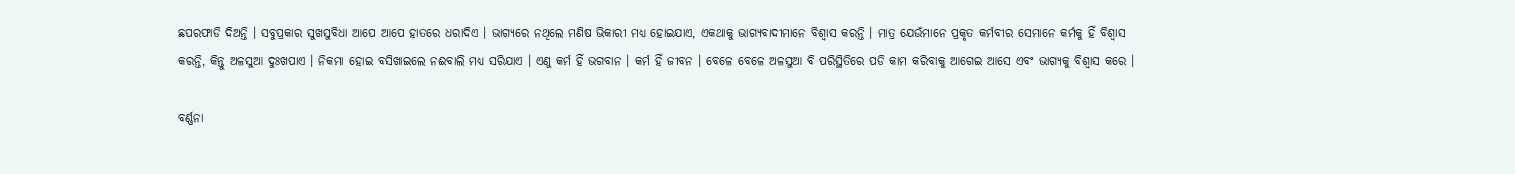ଛପରଫାଡି ଦିଅନ୍ତି । ସବୁପ୍ରକାର ସୁଖସୁବିଧା ଆପେ ଆପେ ହାତରେ ଧରାଦିଏ । ଭାଗ୍ୟରେ ନଥିଲେ ମଣିଷ ଭିକାରୀ ମଧ୍ୟ ହୋଇଯାଏ, ଏକଥାକୁ ଭାଗ୍ୟବାଦୀମାନେ ବିଶ୍ୱାସ କରନ୍ତି । ମାତ୍ର ଯେଉଁମାନେ ପ୍ରକୃତ କର୍ମବୀର ସେମାନେ କର୍ମକୁ ହିଁ ବିଶ୍ୱାସ କରନ୍ତି, କିନ୍ତୁ ଅଳସୁଆ ଦୁଃଖପାଏ । ନିକମା ହୋଇ ବସିଖାଇଲେ ନଈବାଲି ମଧ୍ୟ ସରିଯାଏ । ଏଣୁ କର୍ମ ହିଁ ଭଗବାନ । କର୍ମ ହିଁ ଜୀବନ । ବେଳେ ବେଳେ ଅଳସୁଆ ବି ପରିସ୍ଥିତିରେ ପଡି କାମ କରିବାକୁ ଆଗେଇ ଆସେ ଏବଂ ଭାଗ୍ୟକୁ ବିଶ୍ୱାସ କରେ ।

ବର୍ଣ୍ଣନା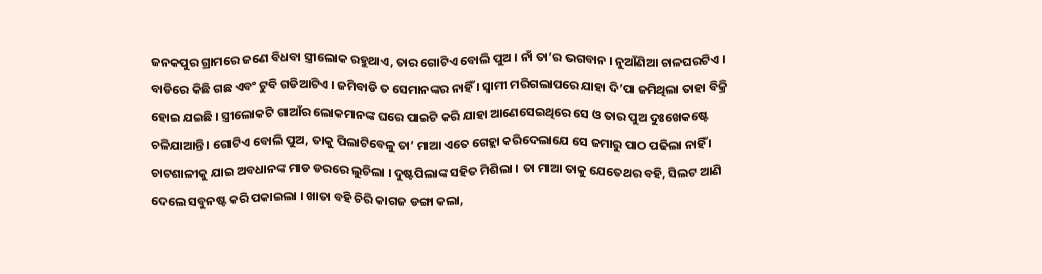ଜନକପୁର ଗ୍ରାମରେ ଜଣେ ବିଧବା ସ୍ତ୍ରୀଲୋକ ରହୁଥାଏ, ତାର ଗୋଟିଏ ବୋଲି ପୁଅ । ନାଁ ତା’ର ଭଗବାନ । ନୁଆଁଣିଆ ଚାଳଘରଟିଏ । ବାଡିରେ କିଛି ଗଛ ଏବଂ ଟୁବି ଗଡିଆଟିଏ । ଜମିବାଡି ତ ସେମାନଙ୍କର ନାହିଁ । ସ୍ୱାମୀ ମରିଗଲାପରେ ଯାହା ଦି’ପା ଜମିଥିଲା ତାହା ବିକ୍ରି ହୋଇ ଯଇଛି । ସ୍ତ୍ରୀଲୋକଟି ଗାଆଁର ଲୋକମାନଙ୍କ ଘରେ ପାଇଟି କରି ଯାହା ଆଣେସେଇଥିରେ ସେ ଓ ତାର ପୁଅ ଦୁଃଖେକଷ୍ଟେ ଚଳିଯାଆନ୍ତି । ଗୋଟିଏ ବୋଲି ପୁଅ, ତାକୁ ପିଲାଟିବେଳୁ ତା’ ମାଆ ଏତେ ଗେହ୍ଲା କରିଦେଲାଯେ ସେ ଜମାରୁ ପାଠ ପଢିଲା ନାହିଁ । ଚାଟଶାଳୀକୁ ଯାଇ ଅବଧାନଙ୍କ ମାଡ ଡରରେ ଲୁଚିଲା । ଦୁଷ୍ଟପିଲାଙ୍କ ସହିତ ମିଶିଲା । ତା ମାଆ ତାକୁ ଯେତେଥର ବହି, ସିଲଟ ଆଣି ଦେଲେ ସବୁନଷ୍ଟ କରି ପକାଇଲା । ଖାତା ବହି ଚିରି କାଗଜ ଡଙ୍ଗା କଲା,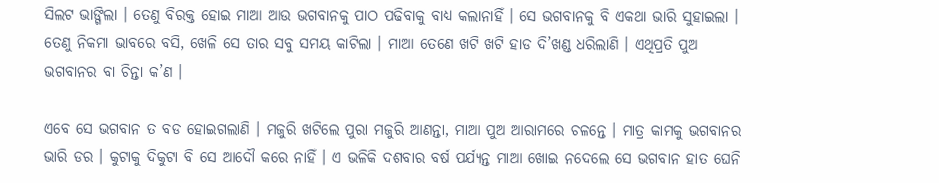ସିଲଟ ଭାଙ୍ଗିଲା । ତେଣୁ ବିରକ୍ତ ହୋଇ ମାଆ ଆଉ ଭଗବାନକୁ ପାଠ ପଢିବାକୁ ବାଧ୍ୟ କଲାନାହିଁ । ସେ ଭଗବାନକୁ ବି ଏକଥା ଭାରି ସୁହାଇଲା । ତେଣୁ ନିକମା ଭାବରେ ବସି, ଖେଳି ସେ ତାର ସବୁ ସମୟ କାଟିଲା । ମାଆ ତେଣେ ଖଟି ଖଟି ହାଡ ଦି’ଖଣ୍ଡ ଧରିଲାଣି । ଏଥିପ୍ରତି ପୁଅ ଭଗବାନର ବା ଚିନ୍ତା କ’ଣ ।

ଏବେ ସେ ଭଗବାନ ତ ବଡ ହୋଇଗଲାଣି । ମଜୁରି ଖଟିଲେ ପୁରା ମଜୁରି ଆଣନ୍ତା, ମାଆ ପୁଅ ଆରାମରେ ଚଳନ୍ତେ । ମାତ୍ର କାମକୁ ଭଗବାନର ଭାରି ଡର । କୁଟାକୁ ଦିକୁଟା ବି ସେ ଆଦୌ କରେ ନାହିଁ । ଏ ଭଳିକି ଦଶବାର ବର୍ଷ ପର୍ଯ୍ୟନ୍ତ ମାଆ ଖୋଇ ନଦେଲେ ସେ ଭଗବାନ ହାତ ଘେନି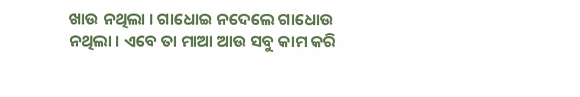ଖାଉ ନଥିଲା । ଗାଧୋଇ ନଦେଲେ ଗାଧୋଉ ନଥିଲା । ଏବେ ତା ମାଆ ଆଉ ସବୁ କାମ କରି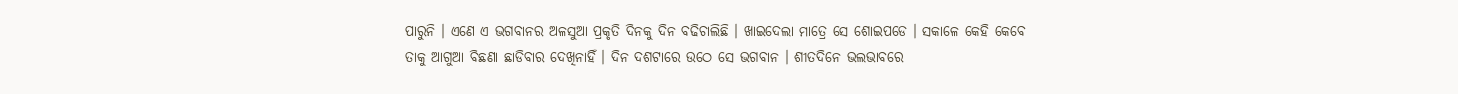ପାରୁନି । ଏଣେ ଏ ଭଗବାନର ଅଳସୁଆ ପ୍ରକୃତି ଦିନକୁ ଦିନ ବଢିଚାଲିଛି । ଖାଇଦେଲା ମାତ୍ରେ ସେ ଶୋଇପଡେ । ସକାଳେ କେହି କେବେ ତାକୁ ଆଗୁଆ ବିଛଣା ଛାଡିବାର ଦେଖିନାହିଁ । ଦିନ ଦଶଟାରେ ଉଠେ ସେ ଭଗବାନ । ଶୀତଦିନେ ଭଲଭାବରେ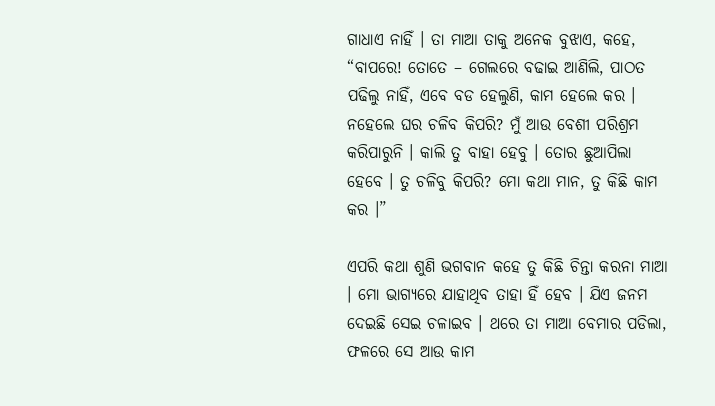ଗାଧାଏ ନାହିଁ । ତା ମାଆ ତାକୁ ଅନେକ ବୁଝାଏ, କହେ, “ବାପରେ! ତୋତେ – ଗେଲରେ ବଢାଇ ଆଣିଲି, ପାଠତ ପଢିଲୁ ନାହିଁ, ଏବେ ବଡ ହେଲୁଣି, କାମ ହେଲେ କର । ନହେଲେ ଘର ଚଳିବ କିପରି? ମୁଁ ଆଉ ବେଶୀ ପରିଶ୍ରମ କରିପାରୁନି । କାଲି ତୁ ବାହା ହେବୁ । ତୋର ଛୁଆପିଲା ହେବେ । ତୁ ଚଳିବୁ କିପରି? ମୋ କଥା ମାନ, ତୁ କିଛି କାମ କର ।”

ଏପରି କଥା ଶୁଣି ଭଗବାନ କହେ ତୁ କିଛି ଚିନ୍ତା କରନା ମାଆ । ମୋ ଭାଗ୍ୟରେ ଯାହାଥିବ ତାହା ହିଁ ହେବ । ଯିଏ ଜନମ ଦେଇଛି ସେଇ ଚଳାଇବ । ଥରେ ତା ମାଆ ବେମାର ପଡିଲା, ଫଳରେ ସେ ଆଉ କାମ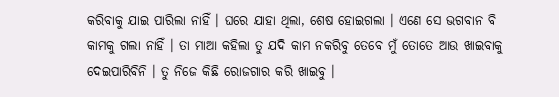କରିବାକୁ ଯାଇ ପାରିଲା ନାହିଁ । ଘରେ ଯାହା ଥିଲା, ଶେଷ ହୋଇଗଲା । ଏଣେ ସେ ଭଗବାନ ବି କାମକୁ ଗଲା ନାହିଁ । ତା ମାଆ କହିଲା ତୁ ଯଦି କାମ ନକରିବୁ ତେବେ ମୁଁ ତୋତେ ଆଉ ଖାଇବାକୁ ଦେଇପାରିବିନି । ତୁ ନିଜେ କିଛି ରୋଜଗାର କରି ଖାଇବୁ ।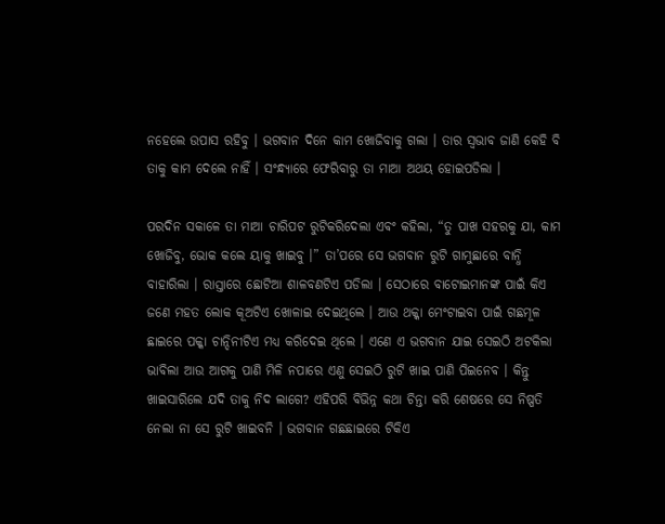ନହେଲେ ଉପାସ ରହିବୁ । ଭଗବାନ ଦିନେ କାମ ଖୋଜିବାକୁ ଗଲା । ତାର ସ୍ୱଭାବ ଜାଣି କେହି ବି ତାକୁ କାମ ଦେଲେ ନାହିଁ । ସଂନ୍ଧ୍ୟାରେ ଫେରିବାରୁ ତା ମାଆ ଅଥୟ ହୋଇପଡିଲା ।

ପରଦିନ ସକାଳେ ତା ମାଆ ଚାରିପଟ ରୁଟିକରିଦେଲା ଏବଂ କହିଲା, “ତୁ ପାଖ ସହରକୁ ଯା, କାମ ଖୋଜିବୁ, ଭୋକ କଲେ ୟାକୁ ଖାଇବୁ ।” ତା’ପରେ ସେ ଭଗବାନ ରୁଟି ଗାମୁଛାରେ ବାନ୍ଧି ବାହାରିଲା । ରାସ୍ତାରେ ଛୋଟିଆ ଶାଳବଣଟିଏ ପଡିଲା । ସେଠାରେ ବାଟୋଇମାନଙ୍କ ପାଇଁ କିଏ ଜଣେ ମହତ ଲୋକ କୂଅଟିଏ ଖୋଳାଇ ଦେଇଥିଲେ । ଆଉ ଥକ୍କା ମେଂଟାଇବା ପାଇଁ ଗଛମୂଳ ଛାଇରେ ପକ୍କା ଚାନ୍ଦିନୀଟିଏ ମଧ୍ୟ କରିଦେଇ ଥିଲେ । ଏଣେ ଏ ଭଗବାନ ଯାଇ ସେଇଠି ଅଟକିଲା ଭାବିଲା ଆଉ ଆଗକୁ ପାଣି ମିଳି ନପାରେ ଏଣୁ ସେଇଠି ରୁଟି ଖାଇ ପାଣି ପିଇନେବ । କିନ୍ତୁ ଖାଇସାରିଲେ ଯଦି ତାକୁ ନିଦ ଲାଗେ? ଏହିପରି ବିଭିନ୍ନ କଥା ଚିନ୍ତା କରି ଶେଷରେ ସେ ନିଷ୍ପତି ନେଲା ନା ସେ ରୁଟି ଖାଇବନି । ଭଗବାନ ଗଛଛାଇରେ ଟିକିଏ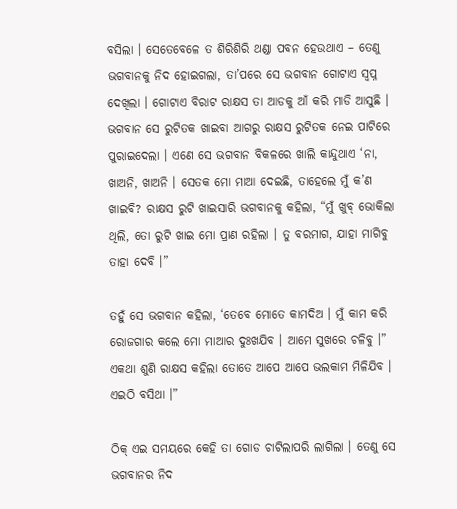ବସିଲା । ସେତେବେଳେ ତ ଶିରିଶିରି ଥଣ୍ଡା ପବନ ହେଉଥାଏ – ତେଣୁ ଭଗବାନକୁ ନିଦ ହୋଇଗଲା, ତା’ପରେ ସେ ଭଗବାନ ଗୋଟାଏ ସ୍ୱପ୍ନ ଦେଖିଲା । ଗୋଟାଏ ବିରାଟ ରାକ୍ଷସ ତା ଆଡକୁ ଆଁ କରି ମାଡି ଆସୁଛି । ଭଗବାନ ସେ ରୁଟିତକ ଖାଇବା ଆଗରୁ ରାକ୍ଷସ ରୁଟିତକ ନେଇ ପାଟିରେ ପୁରାଇଦେଲା । ଏଣେ ସେ ଭଗବାନ ବିକଳରେ ଖାଲି କାନ୍ଦୁଥାଏ ‘ନା, ଖାଅନି, ଖାଅନି । ସେତକ ମୋ ମାଆ ଦେଇଛି, ତାହେଲେ ମୁଁ କ’ଣ ଖାଇବି? ରାକ୍ଷସ ରୁଟି ଖାଇସାରି ଭଗବାନକୁ କହିଲା, “ମୁଁ ଖୁବ୍ ଭୋକିଲା ଥିଲି, ତୋ ରୁଟି ଖାଇ ମୋ ପ୍ରାଣ ରହିଲା । ତୁ ବରମାଗ, ଯାହା ମାଗିବୁ ତାହା ଦେବି ।”

ତହୁଁ ସେ ଭଗବାନ କହିଲା, ‘ତେବେ ମୋତେ କାମଦିଅ । ମୁଁ କାମ କରି ରୋଜଗାର କଲେ ମୋ ମାଆର ଦୁଃଖଯିବ । ଆମେ ସୁଖରେ ଚଳିବୁ ।” ଏକଥା ଶୁଣି ରାକ୍ଷସ କହିଲା ତୋତେ ଆପେ ଆପେ ଭଲକାମ ମିଳିଯିବ । ଏଇଠି ବସିଥା ।”

ଠିକ୍ ଏଇ ସମୟରେ କେହି ତା ଗୋଡ ଚାଟିଲାପରି ଲାଗିଲା । ତେଣୁ ସେ ଭଗବାନର ନିଦ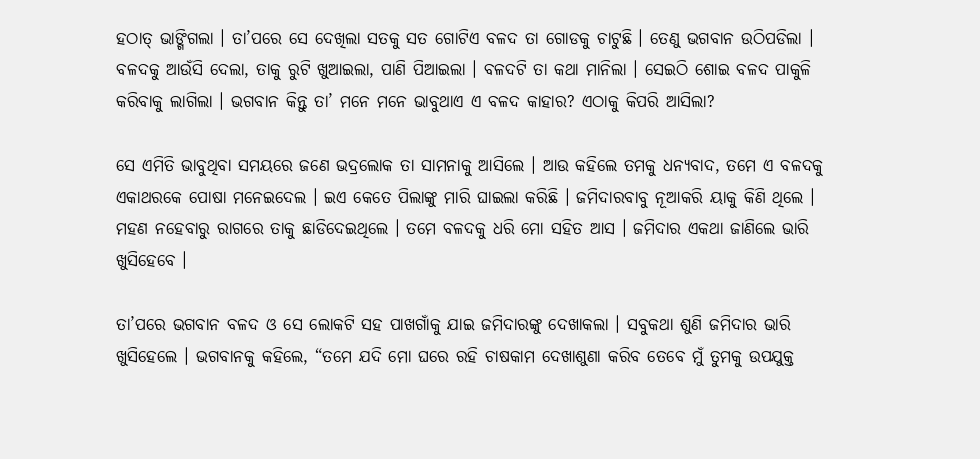ହଠାତ୍ ଭାଙ୍ଗିଗଲା । ତା’ପରେ ସେ ଦେଖିଲା ସତକୁ ସତ ଗୋଟିଏ ବଳଦ ତା ଗୋଡକୁ ଚାଟୁଛି । ତେଣୁ ଭଗବାନ ଉଠିପଡିଲା । ବଳଦକୁ ଆଉଁସି ଦେଲା, ତାକୁ ରୁଟି ଖୁଆଇଲା, ପାଣି ପିଆଇଲା । ବଳଦଟି ତା କଥା ମାନିଲା । ସେଇଠି ଶୋଇ ବଳଦ ପାକୁଳି କରିବାକୁ ଲାଗିଲା । ଭଗବାନ କିନ୍ତୁ ତା’ ମନେ ମନେ ଭାବୁଥାଏ ଏ ବଳଦ କାହାର? ଏଠାକୁ କିପରି ଆସିଲା?

ସେ ଏମିତି ଭାବୁଥିବା ସମୟରେ ଜଣେ ଭଦ୍ରଲୋକ ତା ସାମନାକୁ ଆସିଲେ । ଆଉ କହିଲେ ତମକୁ ଧନ୍ୟବାଦ, ତମେ ଏ ବଳଦକୁ ଏକାଥରକେ ପୋଷା ମନେଇଦେଲ । ଇଏ କେତେ ପିଲାଙ୍କୁ ମାରି ଘାଇଲା କରିଛି । ଜମିଦାରବାବୁ ନୂଆକରି ୟାକୁ କିଣି ଥିଲେ । ମହଣ ନହେବାରୁ ରାଗରେ ତାକୁ ଛାଡିଦେଇଥିଲେ । ତମେ ବଳଦକୁ ଧରି ମୋ ସହିତ ଆସ । ଜମିଦାର ଏକଥା ଜାଣିଲେ ଭାରି ଖୁସିହେବେ ।

ତା’ପରେ ଭଗବାନ ବଳଦ ଓ ସେ ଲୋକଟି ସହ ପାଖଗାଁକୁ ଯାଇ ଜମିଦାରଙ୍କୁ ଦେଖାକଲା । ସବୁକଥା ଶୁଣି ଜମିଦାର ଭାରି ଖୁସିହେଲେ । ଭଗବାନକୁ କହିଲେ, “ତମେ ଯଦି ମୋ ଘରେ ରହି ଚାଷକାମ ଦେଖାଶୁଣା କରିବ ତେବେ ମୁଁ ତୁମକୁ ଉପଯୁକ୍ତ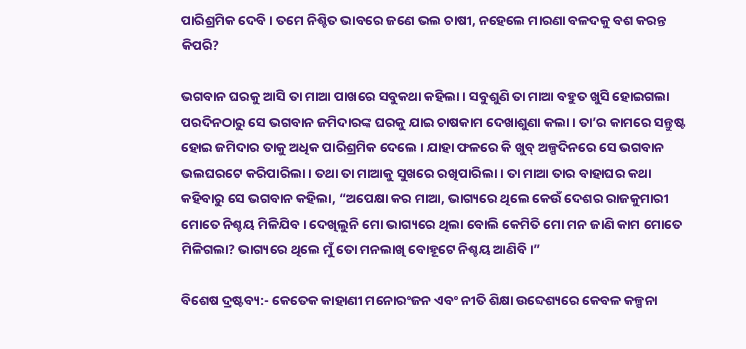ପାରିଶ୍ରମିକ ଦେବି । ତମେ ନିଶ୍ଚିତ ଭାବରେ ଜଣେ ଭଲ ଚାଷୀ, ନହେଲେ ମାରଣା ବଳଦକୁ ବଶ କରନ୍ତ କିପରି?

ଭଗବାନ ଘରକୁ ଆସି ତା ମାଆ ପାଖରେ ସବୁକଥା କହିଲା । ସବୁଶୁଣି ତା ମାଆ ବହୁତ ଖୁସି ହୋଇଗଲା ପରଦିନଠାରୁ ସେ ଭଗବାନ ଜମିଦାରଙ୍କ ଘରକୁ ଯାଇ ଚାଷକାମ ଦେଖାଶୁଣା କଲା । ତା’ର କାମରେ ସନ୍ତୁଷ୍ଟ ହୋଇ ଜମିଦାର ତାକୁ ଅଧିକ ପାରିଶ୍ରମିକ ଦେଲେ । ଯାହା ଫଳରେ କି ଖୁବ୍ ଅଳ୍ପଦିନରେ ସେ ଭଗବାନ ଭଲଘରଟେ କରିପାରିଲା । ତଥା ତା ମାଆକୁ ସୁଖରେ ରଖିପାରିଲା । ତା ମାଆ ତାର ବାହାଘର କଥା କହିବାରୁ ସେ ଭଗବାନ କହିଲା, “ଅପେକ୍ଷା କର ମାଆ, ଭାଗ୍ୟରେ ଥିଲେ କେଉଁ ଦେଶର ରାଜକୁମାରୀ ମୋତେ ନିଶ୍ଚୟ ମିଳିଯିବ । ଦେଖିଲୁନି ମୋ ଭାଗ୍ୟରେ ଥିଲା ବୋଲି କେମିତି ମୋ ମନ ଜାଣି କାମ ମୋତେ ମିଳିଗଲା? ଭାଗ୍ୟରେ ଥିଲେ ମୁଁ ତୋ ମନଲାଖି ବୋହୂଟେ ନିଶ୍ଚୟ ଆଣିବି ।”

ବିଶେଷ ଦ୍ରଷ୍ଟବ୍ୟ:- କେତେକ କାହାଣୀ ମନୋରଂଜନ ଏବଂ ନୀତି ଶିକ୍ଷା ଉବ୍ଦେଶ୍ୟରେ କେବଳ କଳ୍ପନା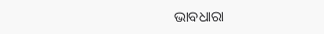ଭାବଧାରା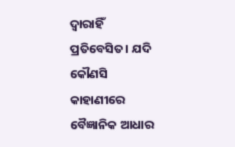ଦ୍ୱାରାହିଁ ପ୍ରତିବେସିତ। ଯଦି କୌଣସି କାହାଣୀରେ ବୈଜ୍ଞାନିକ ଆଧାର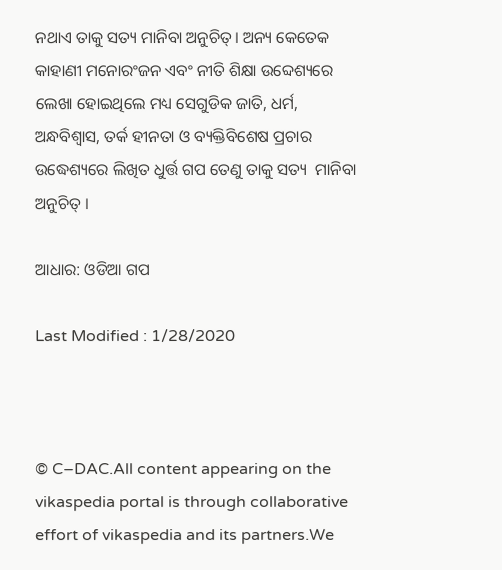ନଥାଏ ତାକୁ ସତ୍ୟ ମାନିବା ଅନୁଚିତ୍। ଅନ୍ୟ କେତେକ କାହାଣୀ ମନୋରଂଜନ ଏବଂ ନୀତି ଶିକ୍ଷା ଉବ୍ଦେଶ୍ୟରେ ଲେଖା ହୋଇଥିଲେ ମଧ୍ୟ ସେଗୁଡିକ ଜାତି, ଧର୍ମ, ଅନ୍ଧବିଶ୍ୱାସ, ତର୍କ ହୀନତା ଓ ବ୍ୟକ୍ତିବିଶେଷ ପ୍ରଚାର ଉଦ୍ଧେଶ୍ୟରେ ଲିଖିତ ଧୁର୍ତ୍ତ ଗପ ତେଣୁ ତାକୁ ସତ୍ୟ  ମାନିବା ଅନୁଚିତ୍ ।

ଆଧାର: ଓଡିଆ ଗପ

Last Modified : 1/28/2020



© C–DAC.All content appearing on the vikaspedia portal is through collaborative effort of vikaspedia and its partners.We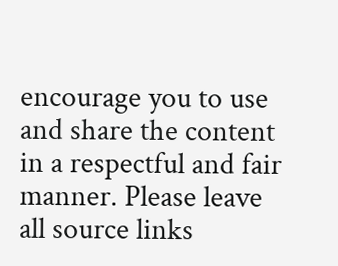encourage you to use and share the content in a respectful and fair manner. Please leave all source links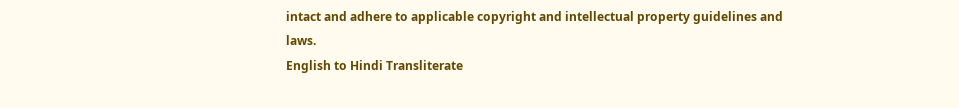intact and adhere to applicable copyright and intellectual property guidelines and laws.
English to Hindi Transliterate